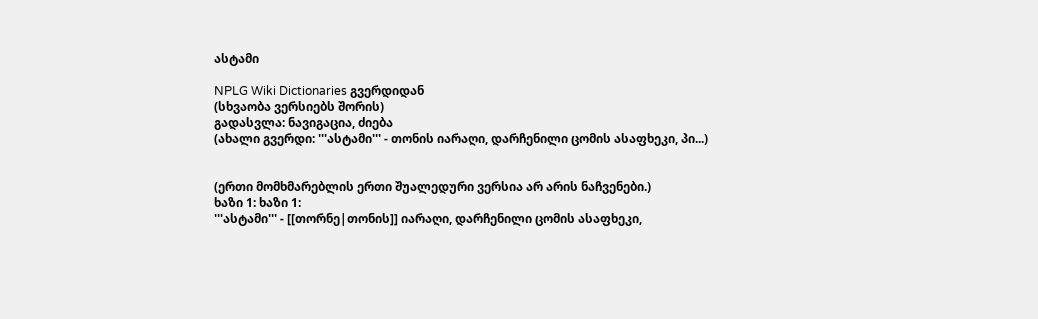ასტამი

NPLG Wiki Dictionaries გვერდიდან
(სხვაობა ვერსიებს შორის)
გადასვლა: ნავიგაცია, ძიება
(ახალი გვერდი: '''ასტამი''' - თონის იარაღი, დარჩენილი ცომის ასაფხეკი, პი...)


(ერთი მომხმარებლის ერთი შუალედური ვერსია არ არის ნაჩვენები.)
ხაზი 1: ხაზი 1:
'''ასტამი''' - [[თორნე|თონის]] იარაღი, დარჩენილი ცომის ასაფხეკი,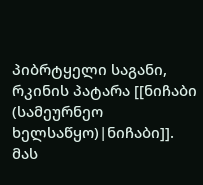პიბრტყელი საგანი, რკინის პატარა [[ნიჩაბი (სამეურნეო ხელსაწყო)|ნიჩაბი]]. მას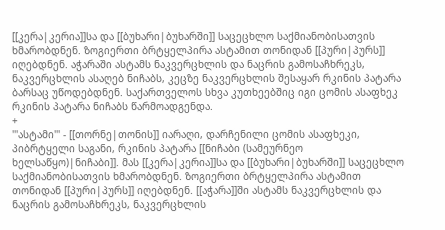[[კერა|კერია]]სა და [[ბუხარი|ბუხარში]] საცეცხლო საქმიანობისათვის ხმარობდნენ. ზოგიერთი ბრტყელპირა ასტამით თონიდან [[პური|პურს]] იღებდნენ. აჭარაში ასტამს ნაკვერცხლის და ნაცრის გამოსაჩხრეკს, ნაკვერცხლის ასაღებ ნიჩაბს, კეცზე ნაკვერცხლის შესაყარ რკინის პატარა ბარსაც უწოდებდნენ. საქართველოს სხვა კუთხეებშიც იგი ცომის ასაფხეკ რკინის პატარა ნიჩაბს წარმოადგენდა.
+
'''ასტამი''' - [[თორნე|თონის]] იარაღი, დარჩენილი ცომის ასაფხეკი, პიბრტყელი საგანი, რკინის პატარა [[ნიჩაბი (სამეურნეო ხელსაწყო)|ნიჩაბი]]. მას [[კერა|კერია]]სა და [[ბუხარი|ბუხარში]] საცეცხლო საქმიანობისათვის ხმარობდნენ. ზოგიერთი ბრტყელპირა ასტამით თონიდან [[პური|პურს]] იღებდნენ. [[აჭარა]]ში ასტამს ნაკვერცხლის და ნაცრის გამოსაჩხრეკს, ნაკვერცხლის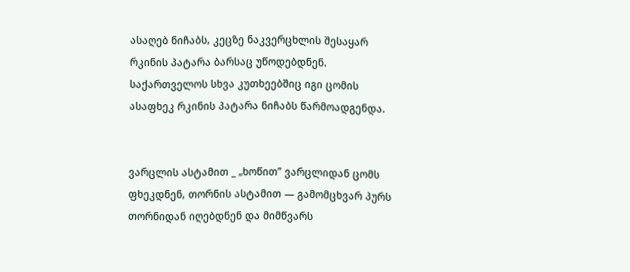ასაღებ ნიჩაბს, კეცზე ნაკვერცხლის შესაყარ რკინის პატარა ბარსაც უწოდებდნენ. საქართველოს სხვა კუთხეებშიც იგი ცომის ასაფხეკ რკინის პატარა ნიჩაბს წარმოადგენდა.


ვარცლის ასტამით _ „ხოწით” ვარცლიდან ცომს ფხეკდნენ, თორნის ასტამით — გამომცხვარ პურს თორნიდან იღებდნენ და მიმწვარს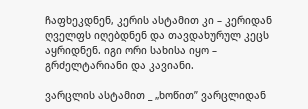ჩაფხეკდნენ, კერის ასტამით კი – კერიდან ღველფს იღებდნენ და თავდახურულ კეცს აყრიდნენ. იგი ორი სახისა იყო – გრძელტარიანი და კავიანი.

ვარცლის ასტამით _ „ხოწით” ვარცლიდან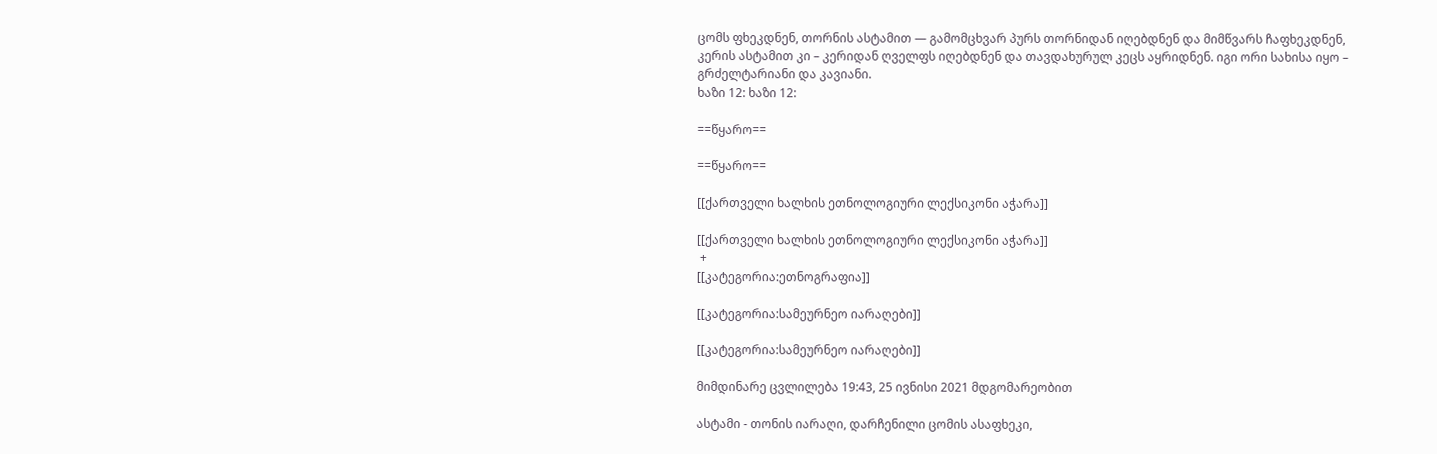ცომს ფხეკდნენ, თორნის ასტამით — გამომცხვარ პურს თორნიდან იღებდნენ და მიმწვარს ჩაფხეკდნენ, კერის ასტამით კი – კერიდან ღველფს იღებდნენ და თავდახურულ კეცს აყრიდნენ. იგი ორი სახისა იყო – გრძელტარიანი და კავიანი.
ხაზი 12: ხაზი 12:

==წყარო==

==წყარო==

[[ქართველი ხალხის ეთნოლოგიური ლექსიკონი აჭარა]]

[[ქართველი ხალხის ეთნოლოგიური ლექსიკონი აჭარა]]
 +
[[კატეგორია:ეთნოგრაფია]]

[[კატეგორია:სამეურნეო იარაღები]]

[[კატეგორია:სამეურნეო იარაღები]]

მიმდინარე ცვლილება 19:43, 25 ივნისი 2021 მდგომარეობით

ასტამი - თონის იარაღი, დარჩენილი ცომის ასაფხეკი,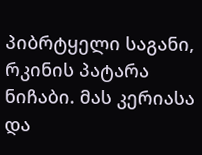პიბრტყელი საგანი, რკინის პატარა ნიჩაბი. მას კერიასა და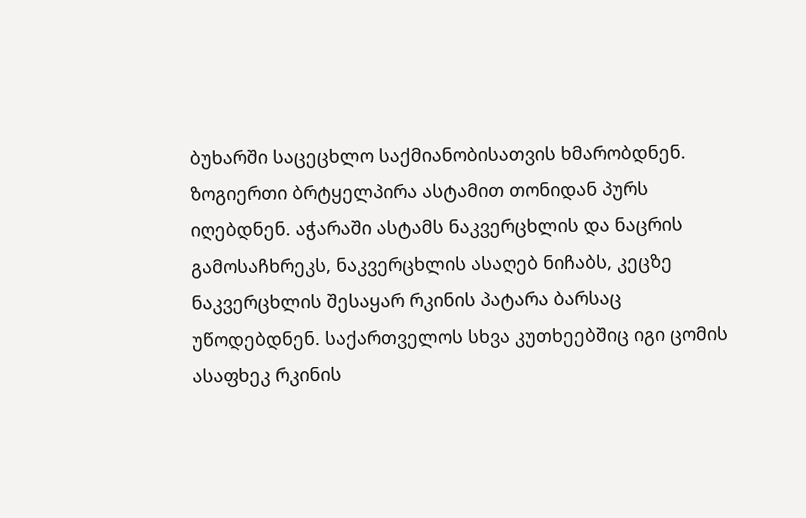ბუხარში საცეცხლო საქმიანობისათვის ხმარობდნენ. ზოგიერთი ბრტყელპირა ასტამით თონიდან პურს იღებდნენ. აჭარაში ასტამს ნაკვერცხლის და ნაცრის გამოსაჩხრეკს, ნაკვერცხლის ასაღებ ნიჩაბს, კეცზე ნაკვერცხლის შესაყარ რკინის პატარა ბარსაც უწოდებდნენ. საქართველოს სხვა კუთხეებშიც იგი ცომის ასაფხეკ რკინის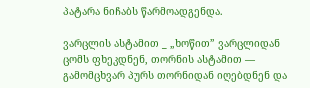პატარა ნიჩაბს წარმოადგენდა.

ვარცლის ასტამით _ „ხოწით” ვარცლიდან ცომს ფხეკდნენ, თორნის ასტამით — გამომცხვარ პურს თორნიდან იღებდნენ და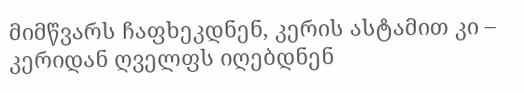მიმწვარს ჩაფხეკდნენ, კერის ასტამით კი – კერიდან ღველფს იღებდნენ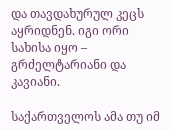და თავდახურულ კეცს აყრიდნენ. იგი ორი სახისა იყო – გრძელტარიანი და კავიანი.

საქართველოს ამა თუ იმ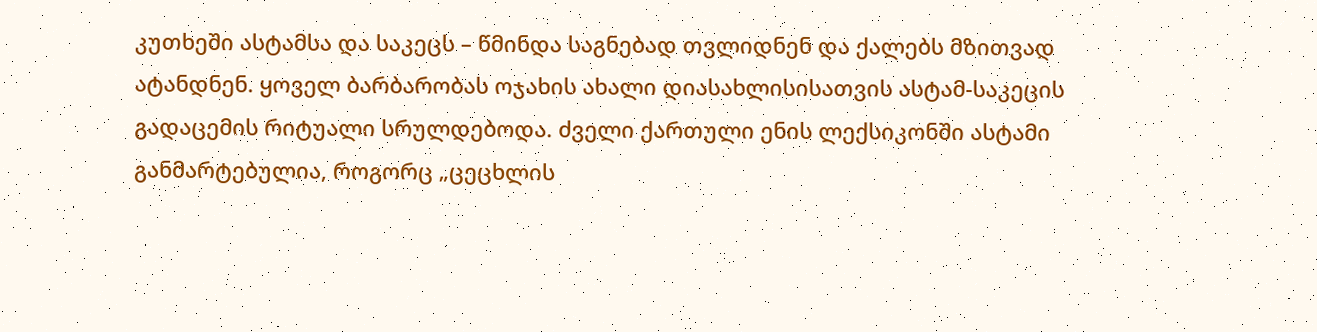კუთხეში ასტამსა და საკეცს – წმინდა საგნებად თვლიდნენ და ქალებს მზითვად ატანდნენ. ყოველ ბარბარობას ოჯახის ახალი დიასახლისისათვის ასტამ-საკეცის გადაცემის რიტუალი სრულდებოდა. ძველი ქართული ენის ლექსიკონში ასტამი განმარტებულია, როგორც „ცეცხლის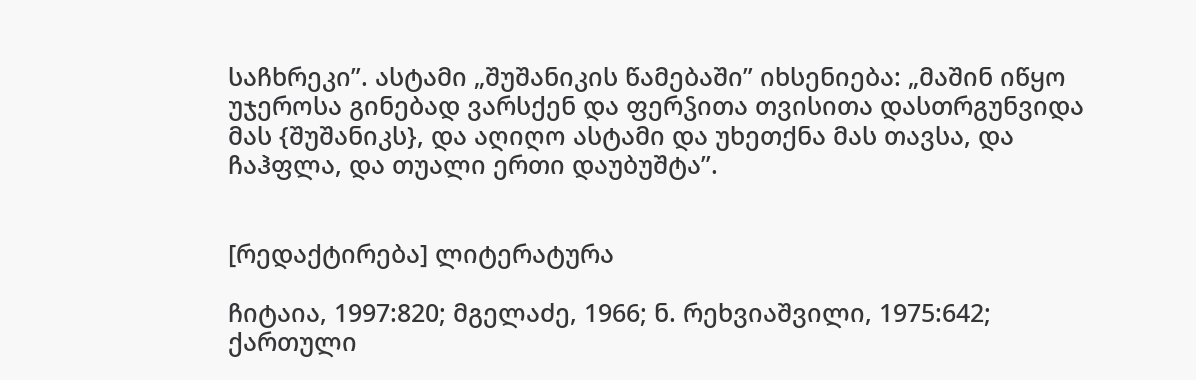საჩხრეკი”. ასტამი „შუშანიკის წამებაში” იხსენიება: „მაშინ იწყო უჯეროსა გინებად ვარსქენ და ფერჴითა თვისითა დასთრგუნვიდა მას {შუშანიკს}, და აღიღო ასტამი და უხეთქნა მას თავსა, და ჩაჰფლა, და თუალი ერთი დაუბუშტა”.


[რედაქტირება] ლიტერატურა

ჩიტაია, 1997:820; მგელაძე, 1966; ნ. რეხვიაშვილი, 1975:642; ქართული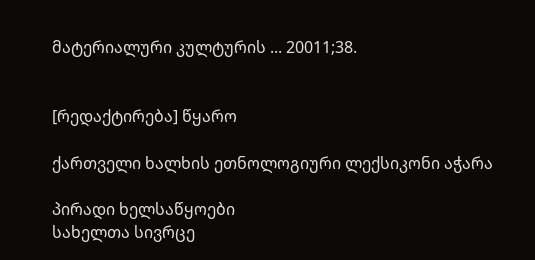მატერიალური კულტურის ... 20011;38.


[რედაქტირება] წყარო

ქართველი ხალხის ეთნოლოგიური ლექსიკონი აჭარა

პირადი ხელსაწყოები
სახელთა სივრცე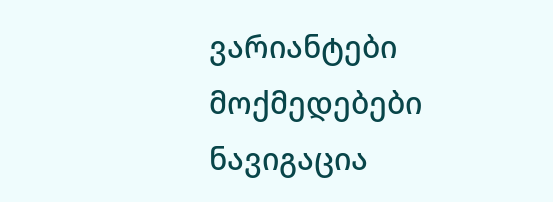ვარიანტები
მოქმედებები
ნავიგაცია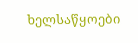ხელსაწყოები